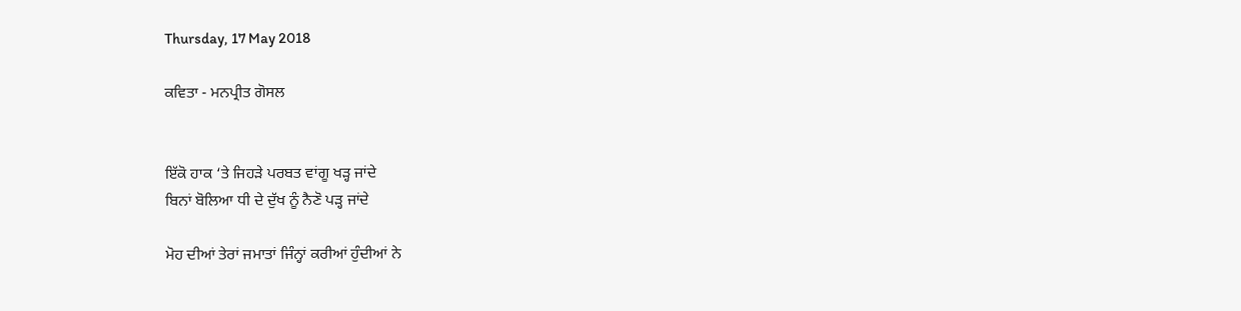Thursday, 17 May 2018

ਕਵਿਤਾ - ਮਨਪ੍ਰੀਤ ਗੋਸਲ


ਇੱਕੋ ਹਾਕ ‘ਤੇ ਜਿਹੜੇ ਪਰਬਤ ਵਾਂਗੂ ਖੜ੍ਹ ਜਾਂਦੇ
ਬਿਨਾਂ ਬੋਲਿਆ ਧੀ ਦੇ ਦੁੱਖ ਨੂੰ ਨੈਣੋ ਪੜ੍ਹ ਜਾਂਦੇ

ਮੋਹ ਦੀਆਂ ਤੇਰਾਂ ਜਮਾਤਾਂ ਜਿੰਨ੍ਹਾਂ ਕਰੀਆਂ ਹੁੰਦੀਆਂ ਨੇ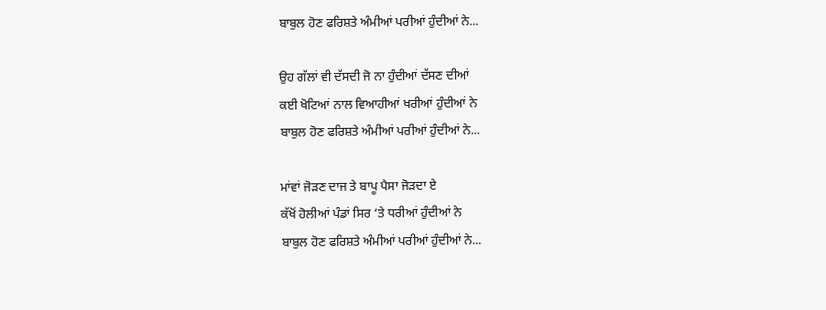ਬਾਬੁਲ ਹੋਣ ਫਰਿਸ਼ਤੇ ਅੰਮੀਆਂ ਪਰੀਆਂ ਹੁੰਦੀਆਂ ਨੇ...

ਉਹ ਗੱਲਾਂ ਵੀ ਦੱਸਦੀ ਜੋ ਨਾ ਹੁੰਦੀਆਂ ਦੱਸਣ ਦੀਆਂ
ਕਈ ਖੋਟਿਆਂ ਨਾਲ ਵਿਆਹੀਆਂ ਖਰੀਆਂ ਹੁੰਦੀਆਂ ਨੇ
ਬਾਬੁਲ ਹੋਣ ਫਰਿਸ਼ਤੇ ਅੰਮੀਆਂ ਪਰੀਆਂ ਹੁੰਦੀਆਂ ਨੇ...

ਮਾਂਵਾਂ ਜੋੜਣ ਦਾਜ ਤੇ ਬਾਪੂ ਪੈਸਾ ਜੋੜਦਾ ਏ
ਕੱਖੋਂ ਹੋਲੀਆਂ ਪੰਡਾਂ ਸਿਰ ‘ਤੇ ਧਰੀਆਂ ਹੁੰਦੀਆਂ ਨੇ
ਬਾਬੁਲ ਹੋਣ ਫਰਿਸ਼ਤੇ ਅੰਮੀਆਂ ਪਰੀਆਂ ਹੁੰਦੀਆਂ ਨੇ...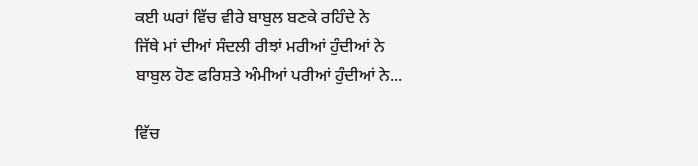ਕਈ ਘਰਾਂ ਵਿੱਚ ਵੀਰੇ ਬਾਬੁਲ ਬਣਕੇ ਰਹਿੰਦੇ ਨੇ
ਜਿੱਥੇ ਮਾਂ ਦੀਆਂ ਸੰਦਲੀ ਰੀਝਾਂ ਮਰੀਆਂ ਹੁੰਦੀਆਂ ਨੇ
ਬਾਬੁਲ ਹੋਣ ਫਰਿਸ਼ਤੇ ਅੰਮੀਆਂ ਪਰੀਆਂ ਹੁੰਦੀਆਂ ਨੇ...

ਵਿੱਚ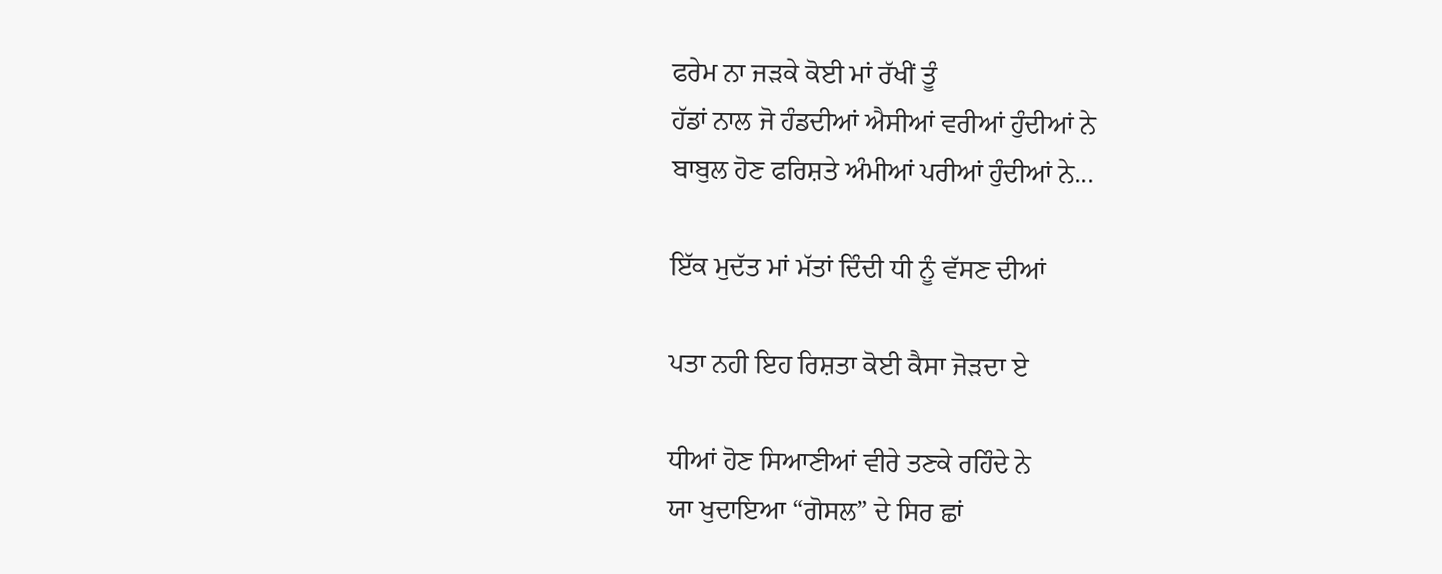ਫਰੇਮ ਨਾ ਜੜਕੇ ਕੋਈ ਮਾਂ ਰੱਖੀਂ ਤੂੰ
ਹੱਡਾਂ ਨਾਲ ਜੋ ਹੰਡਦੀਆਂ ਐਸੀਆਂ ਵਰੀਆਂ ਹੁੰਦੀਆਂ ਨੇ
ਬਾਬੁਲ ਹੋਣ ਫਰਿਸ਼ਤੇ ਅੰਮੀਆਂ ਪਰੀਆਂ ਹੁੰਦੀਆਂ ਨੇ...

ਇੱਕ ਮੁਦੱਤ ਮਾਂ ਮੱਤਾਂ ਦਿੰਦੀ ਧੀ ਨੂੰ ਵੱਸਣ ਦੀਆਂ

ਪਤਾ ਨਹੀ ਇਹ ਰਿਸ਼ਤਾ ਕੋਈ ਕੈਸਾ ਜੋੜਦਾ ਏ

ਧੀਆਂ ਹੋਣ ਸਿਆਣੀਆਂ ਵੀਰੇ ਤਣਕੇ ਰਹਿੰਦੇ ਨੇ
ਯਾ ਖੁਦਾਇਆ “ਗੋਸਲ” ਦੇ ਸਿਰ ਛਾਂ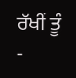ਰੱਖੀਂ ਤੂੰ
-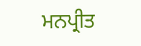ਮਨਪ੍ਰੀਤ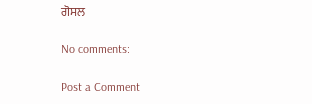ਗੋਸਲ

No comments:

Post a Comment